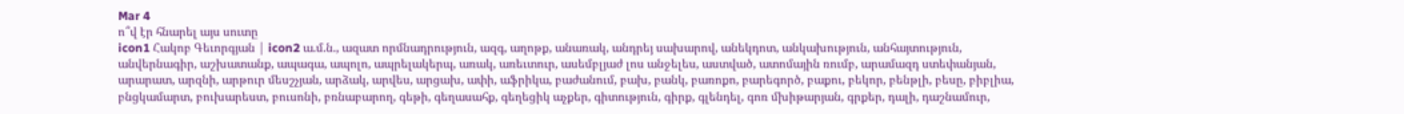Mar 4
ո՞վ էր հնարել այս սուտը
icon1 Հակոբ Գեւորգյան | icon2 ա.մ.ն., ազատ որմնադրություն, ազգ, աղոթք, անառակ, անդրեյ սախարով, անեկդոտ, անկախություն, անհայտություն, անվերնագիր, աշխատանք, ապագա, ապոլո, ապրելակերպ, առակ, առեւտուր, ասեմբլյաժ լոս անջելես, աստված, ատոմային ռումբ, արամազդ ստեփանյան, արարատ, արզնի, արթուր մեսշչյան, արձակ, արվես, արցախ, ափի, աֆրիկա, բաժանում, բախ, բանկ, բառոքո, բարեգործ, բաքու, բեկոր, բենթլի, բեսը, բիբլիա, բնցկամարտ, բուխարեստ, բուսոնի, բռնաբարող, գեթի, գեղասահք, գեղեցիկ աչքեր, գիտություն, գիրք, գլենդել, գոռ մխիթարյան, գրքեր, դալի, դաշնամուր,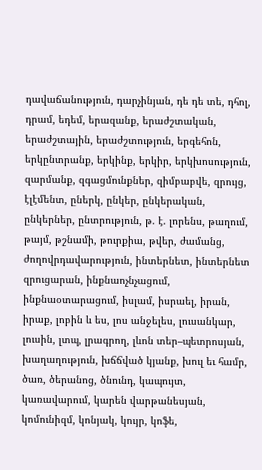դավաճանություն, դարչինյան, դե դե տե, դհոլ, դրամ, եդեմ, երազանք, երաժշտական, երաժշտային, երաժշտություն, երգեհոն, երկընտրանք, երկինք, երկիր, երկխոսություն, զարմանք, զգացմունքներ, զիմբաբվե, զրույց, էլէմենտ, ըներկ, ընկեր, ընկերական, ընկերներ, ընտրություն, թ. է. լորենս, թաղում, թայմ, թշնամի, թուրքիա, թվեր, ժամանց, ժողովրդավարություն, ինտերնետ, ինտերնետ զրուցարան, ինքնաոչնչացում, ինքնաօտարացում, իսլամ, իսրաել, իրան, իրաք, լոբին և ես, լոս անջելես, լուսանկար, լուսին, լտպ, լրագրող, լևոն տեր–պետրոսյան, խաղաղություն, խճճված կյանք, խուլ եւ համր, ծառ, ծերանոց, ծնունդ, կապույտ, կառավարում, կարեն վարթանեսյան, կոմունիզմ, կոնյակ, կույր, կոֆե,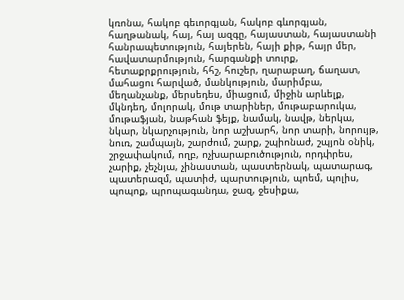կռոնա, հակոբ գեւորգյան, հակոբ գևորգյան, հաղթանակ, հայ, հայ ազգը, հայաստան, հայաստանի հանրապետություն, հայերեն, հայի քիթ, հայր մեր, հավատարմություն, հարգանքի տուրք, հետաքրքրություն, հհշ, հուշեր, ղարաբաղ, ճաղատ, մահացու հարված, մանկություն, մարիմբա, մեղանչանք, մերսեդես, միացում, միջին արևելք, մկնդեղ, մոլորակ, մութ տարիներ, մութաբարուկա, մութաֆյան, նաթհան ֆեյք, նամակ, նավթ, ներկա, նկար, նկարչություն, նոր աշխարհ, նոր տարի, նորույթ, նուռ, շամպայն, շարժում, շարք, շպիոնաժ, շպյոն օնիկ, շրջափակում, ողբ, ոչխարաբուծություն, որդփրես, չարիք, չեչնյա, չինաստան, պաստերնակ, պատարագ, պատերազմ, պատիժ, պարտություն, պոեմ, պոլիս, պոպոք, պրոպագանդա, ջազ, ջեսիքա,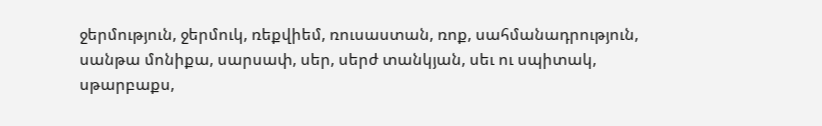ջերմություն, ջերմուկ, ռեքվիեմ, ռուսաստան, ռոք, սահմանադրություն, սանթա մոնիքա, սարսափ, սեր, սերժ տանկյան, սեւ ու սպիտակ, սթարբաքս,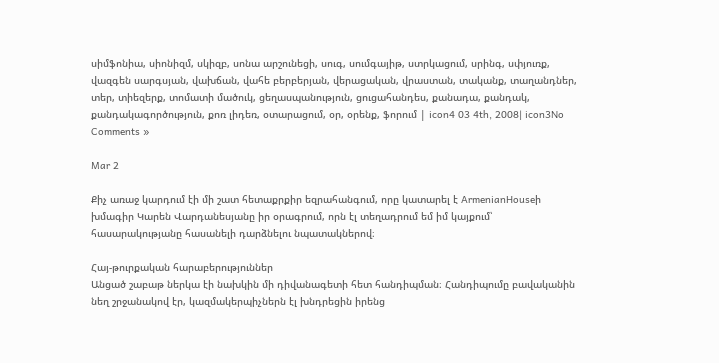սիմֆոնիա, սիոնիզմ, սկիզբ, սոնա արշունեցի, սուգ, սումգայիթ, ստրկացում, սրինգ, սփյուռք, վազգեն սարգսյան, վախճան, վահե բերբերյան, վերացական, վրաստան, տականք, տաղանդներ, տեր, տիեզերք, տոմատի մածուկ, ցեղասպանություն, ցուցահանդես, քանադա, քանդակ, քանդակագործություն, քոռ լիդեռ, օտարացում, օր, օրենք, ֆորում | icon4 03 4th, 2008| icon3No Comments »

Mar 2

Քիչ առաջ կարդում էի մի շատ հետաքրքիր եզրահանգում, որը կատարել է ArmenianHouseի խմագիր Կարեն Վարդանեսյանը իր օրագրում, որն էլ տեղադրում եմ իմ կայքում՝ հասարակությանը հասանելի դարձնելու նպատակներով։

Հայ-թուրքական հարաբերություններ
Անցած շաբաթ ներկա էի նախկին մի դիվանագետի հետ հանդիպման։ Հանդիպումը բավականին նեղ շրջանակով էր, կազմակերպիչներն էլ խնդրեցին իրենց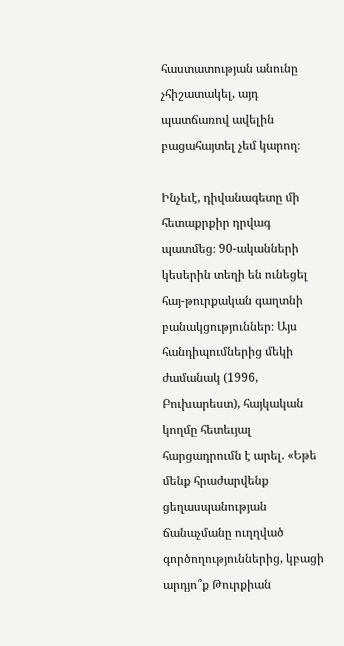հաստատության անունը չհիշատակել, այդ պատճառով ավելին բացահայտել չեմ կարող։

Ինչեւէ, դիվանագետը մի հետաքրքիր դրվագ պատմեց։ 90-ականների կեսերին տեղի են ունեցել հայ-թուրքական գաղտնի բանակցություններ։ Այս հանդիպումներից մեկի ժամանակ (1996, Բուխարեստ), հայկական կողմը հետեւյալ հարցադրումն է արել. «Եթե մենք հրաժարվենք ցեղասպանության ճանաչմանը ուղղված գործողություններից, կբացի արդյո՞ք Թուրքիան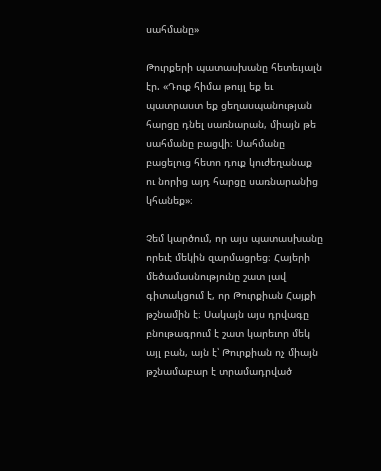սահմանը»

Թուրքերի պատասխանը հետեւյալն էր. «Դուք հիմա թույլ եք եւ պատրաստ եք ցեղասպանության հարցը դնել սառնարան, միայն թե սահմանը բացվի։ Սահմանը բացելուց հետո դուք կուժեղանաք ու նորից այդ հարցը սառնարանից կհանեք»։

Չեմ կարծում, որ այս պատասխանը որեւէ մեկին զարմացրեց։ Հայերի մեծամասնությունը շատ լավ գիտակցում է, որ Թուրքիան Հայքի թշնամին է։ Սակայն այս դրվագը բնութագրում է շատ կարեւոր մեկ այլ բան, այն է՝ Թուրքիան ոչ միայն թշնամաբար է տրամադրված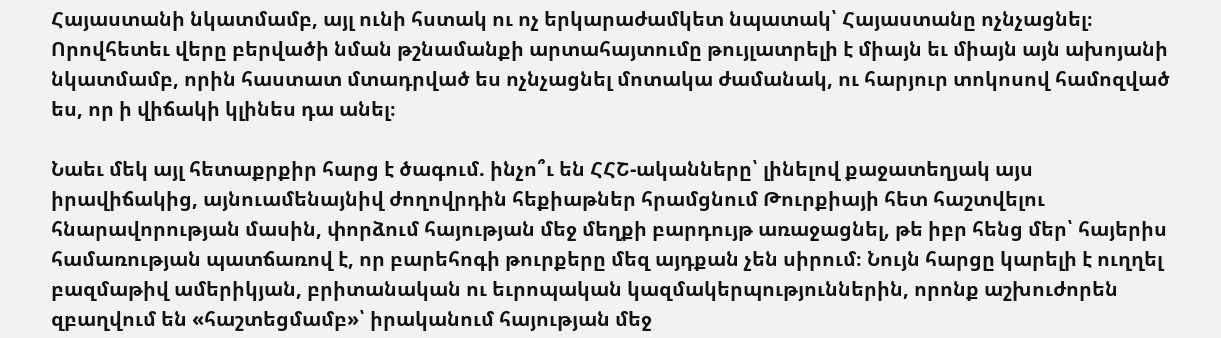Հայաստանի նկատմամբ, այլ ունի հստակ ու ոչ երկարաժամկետ նպատակ՝ Հայաստանը ոչնչացնել։ Որովհետեւ վերը բերվածի նման թշնամանքի արտահայտումը թույլատրելի է միայն եւ միայն այն ախոյանի նկատմամբ, որին հաստատ մտադրված ես ոչնչացնել մոտակա ժամանակ, ու հարյուր տոկոսով համոզված ես, որ ի վիճակի կլինես դա անել։

Նաեւ մեկ այլ հետաքրքիր հարց է ծագում. ինչո՞ւ են ՀՀՇ-ականները՝ լինելով քաջատեղյակ այս իրավիճակից, այնուամենայնիվ ժողովրդին հեքիաթներ հրամցնում Թուրքիայի հետ հաշտվելու հնարավորության մասին, փորձում հայության մեջ մեղքի բարդույթ առաջացնել, թե իբր հենց մեր՝ հայերիս համառության պատճառով է, որ բարեհոգի թուրքերը մեզ այդքան չեն սիրում։ Նույն հարցը կարելի է ուղղել բազմաթիվ ամերիկյան, բրիտանական ու եւրոպական կազմակերպություններին, որոնք աշխուժորեն զբաղվում են «հաշտեցմամբ»՝ իրականում հայության մեջ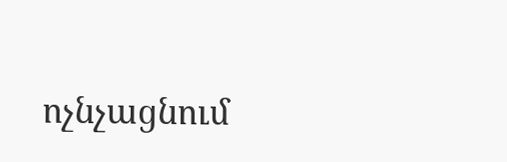ոչնչացնում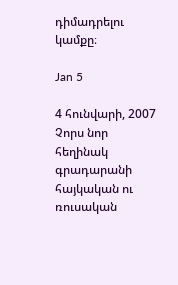դիմադրելու կամքը։

Jan 5

4 հունվարի, 2007
Չորս նոր հեղինակ գրադարանի հայկական ու ռուսական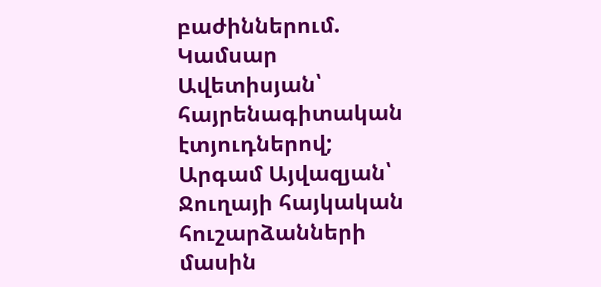բաժիններում. Կամսար Ավետիսյան՝ հայրենագիտական էտյուդներով; Արգամ Այվազյան՝ Ջուղայի հայկական հուշարձանների մասին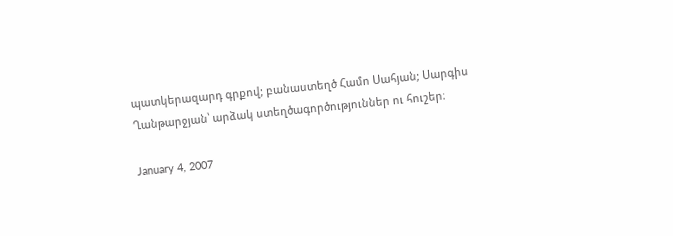պատկերազարդ գրքով; բանաստեղծ Համո Սահյան; Սարգիս Ղանթարջյան՝ արձակ ստեղծագործություններ ու հուշեր։

January 4, 2007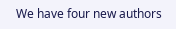We have four new authors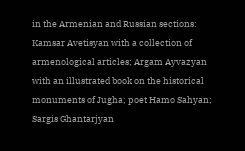in the Armenian and Russian sections: Kamsar Avetisyan with a collection of armenological articles; Argam Ayvazyan with an illustrated book on the historical monuments of Jugha; poet Hamo Sahyan; Sargis Ghantarjyan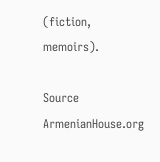(fiction, memoirs).

Source ArmenianHouse.org